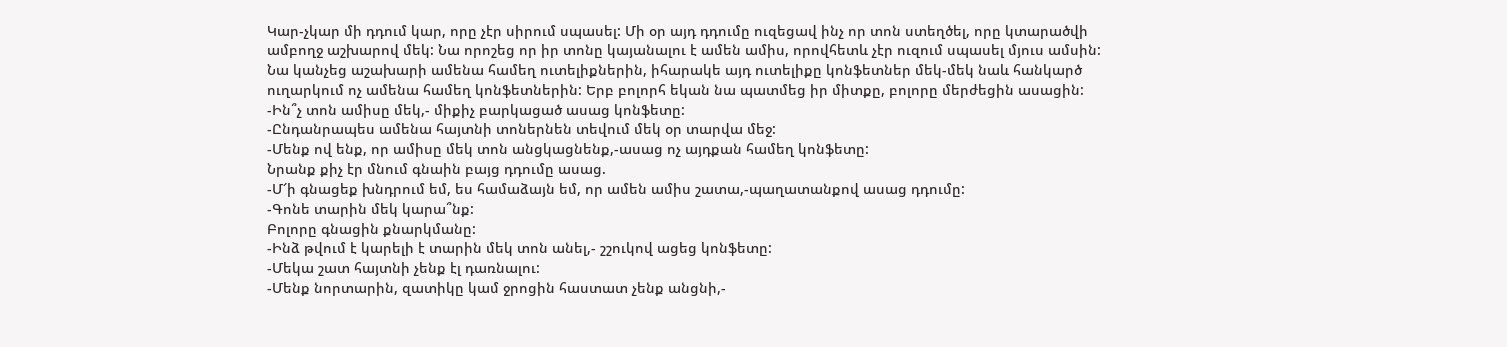Կար-չկար մի դդում կար, որը չէր սիրում սպասել: Մի օր այդ դդումը ուզեցավ ինչ որ տոն ստեղծել, որը կտարածվի ամբողջ աշխարով մեկ: Նա որոշեց որ իր տոնը կայանալու է ամեն ամիս, որովհետև չէր ուզում սպասել մյուս ամսին: Նա կանչեց աշախարի ամենա համեղ ուտելիքներին, իհարակե այդ ուտելիքը կոնֆետներ մեկ-մեկ նաև հանկարծ ուղարկում ոչ ամենա համեղ կոնֆետներին: Երբ բոլորհ եկան նա պատմեց իր միտքը, բոլորը մերժեցին ասացին:
-Ին՞չ տոն ամիսը մեկ,- միքիչ բարկացած ասաց կոնֆետը:
-Ընդանրապես ամենա հայտնի տոներնեն տեվում մեկ օր տարվա մեջ:
-Մենք ով ենք, որ ամիսը մեկ տոն անցկացնենք,-ասաց ոչ այդքան համեղ կոնֆետը:
Նրանք քիչ էր մնում գնաին բայց դդումը ասաց.
-Մ՜ի գնացեք խնդրում եմ, ես համաձայն եմ, որ ամեն ամիս շատա,-պաղատանքով ասաց դդումը:
-Գոնե տարին մեկ կարա՞նք:
Բոլորը գնացին քնարկմանը:
-Ինձ թվում է կարելի է տարին մեկ տոն անել,- շշուկով ացեց կոնֆետը:
-Մեկա շատ հայտնի չենք էլ դառնալու:
-Մենք նորտարին, զատիկը կամ ջրոցին հաստատ չենք անցնի,-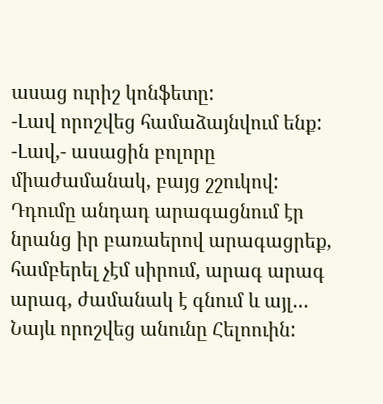ասաց ուրիշ կոնֆետը:
-Լավ որոշվեց համաձայնվում ենք:
-Լավ,- ասացին բոլորը միաժամանակ, բայց շշուկով:
Դդումը անդադ արագացնում էր նրանց իր բառաերով արագացրեք, համբերել չէմ սիրում, արագ արագ արագ, ժամանակ է գնում և այլ…
Նայև որոշվեց անունը Հելոուին: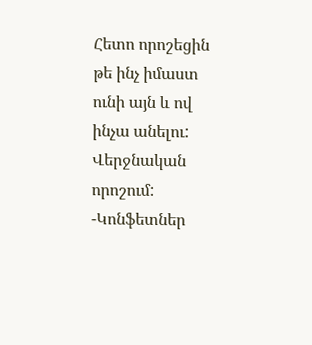Հետո որոշեցին թե ինչ իմաստ ունի այն և ով ինչա անելու: Վերջնական որոշում:
-Կոնֆետներ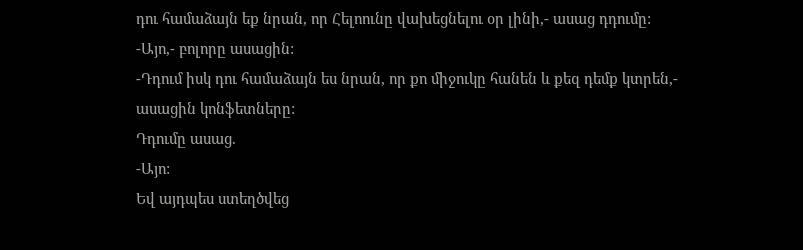դու համաձայն եք նրան, որ Հելոունը վախեցնելու օր լինի,- ասաց դդումը:
-Այո,- բոլորը ասացին:
-Դդում իսկ դու համաձայն ես նրան, որ քո միջուկը հանեն և քեզ դեմք կտրեն,- ասացին կոնֆետները:
Դդումը ասաց.
-Այո:
Եվ այդպես ստեղծվեց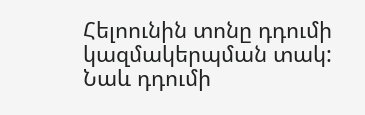Հելոունին տոնը դդումի կազմակերպման տակ: Նաև դդումի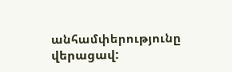անհամփերությունը վերացավ: